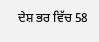ਦੇਸ਼ ਭਰ ਵਿੱਚ 58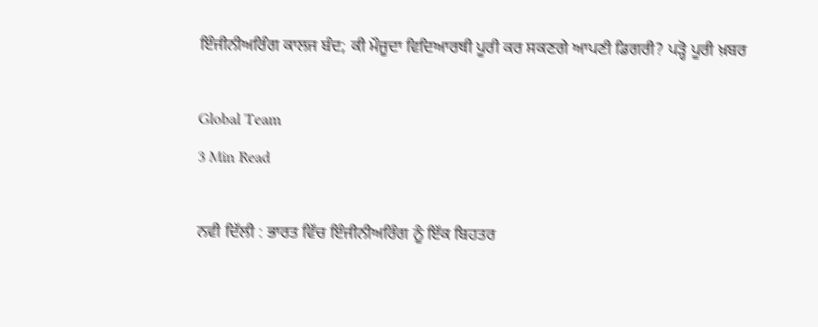ਇੰਜੀਨੀਅਰਿੰਗ ਕਾਲਜ ਬੰਦ; ਕੀ ਮੌਜੂਦਾ ਵਿਦਿਆਰਥੀ ਪੂਰੀ ਕਰ ਸਕਣਗੇ ਆਪਣੀ ਡਿਗਰੀ? ਪੜ੍ਹੋ ਪੂਰੀ ਖ਼ਬਰ

Global Team
3 Min Read

ਨਵੀ ਦਿੱਲੀ : ਭਾਰਤ ਵਿੱਚ ਇੰਜੀਨੀਅਰਿੰਗ ਨੂੰ ਇੱਕ ਬਿਹਤਰ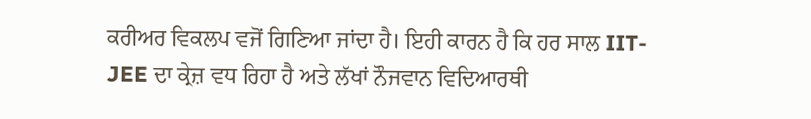ਕਰੀਅਰ ਵਿਕਲਪ ਵਜੋਂ ਗਿਣਿਆ ਜਾਂਦਾ ਹੈ। ਇਹੀ ਕਾਰਨ ਹੈ ਕਿ ਹਰ ਸਾਲ IIT-JEE ਦਾ ਕ੍ਰੇਜ਼ ਵਧ ਰਿਹਾ ਹੈ ਅਤੇ ਲੱਖਾਂ ਨੌਜਵਾਨ ਵਿਦਿਆਰਥੀ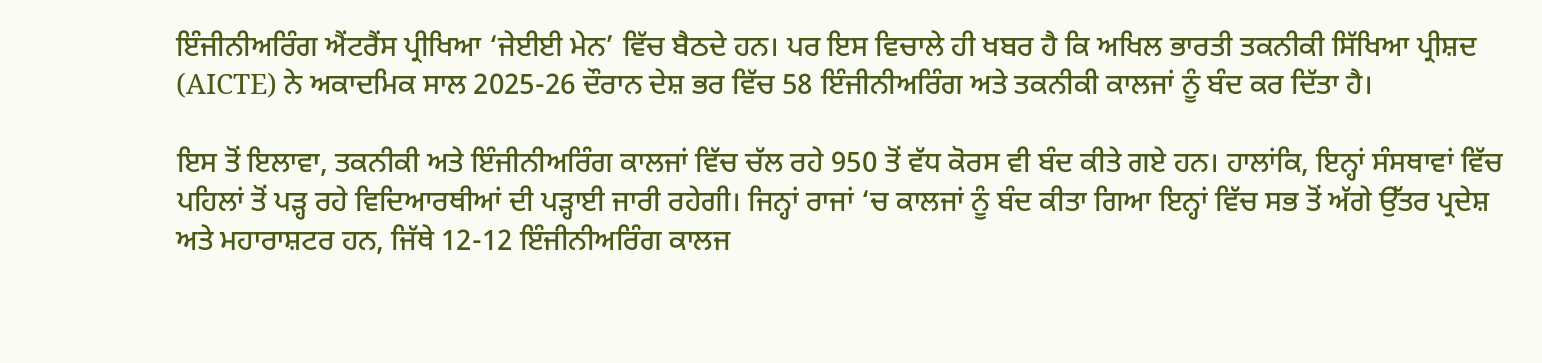ਇੰਜੀਨੀਅਰਿੰਗ ਐਂਟਰੈਂਸ ਪ੍ਰੀਖਿਆ ‘ਜੇਈਈ ਮੇਨ’ ਵਿੱਚ ਬੈਠਦੇ ਹਨ। ਪਰ ਇਸ ਵਿਚਾਲੇ ਹੀ ਖਬਰ ਹੈ ਕਿ ਅਖਿਲ ਭਾਰਤੀ ਤਕਨੀਕੀ ਸਿੱਖਿਆ ਪ੍ਰੀਸ਼ਦ (AICTE) ਨੇ ਅਕਾਦਮਿਕ ਸਾਲ 2025-26 ਦੌਰਾਨ ਦੇਸ਼ ਭਰ ਵਿੱਚ 58 ਇੰਜੀਨੀਅਰਿੰਗ ਅਤੇ ਤਕਨੀਕੀ ਕਾਲਜਾਂ ਨੂੰ ਬੰਦ ਕਰ ਦਿੱਤਾ ਹੈ।

ਇਸ ਤੋਂ ਇਲਾਵਾ, ਤਕਨੀਕੀ ਅਤੇ ਇੰਜੀਨੀਅਰਿੰਗ ਕਾਲਜਾਂ ਵਿੱਚ ਚੱਲ ਰਹੇ 950 ਤੋਂ ਵੱਧ ਕੋਰਸ ਵੀ ਬੰਦ ਕੀਤੇ ਗਏ ਹਨ। ਹਾਲਾਂਕਿ, ਇਨ੍ਹਾਂ ਸੰਸਥਾਵਾਂ ਵਿੱਚ ਪਹਿਲਾਂ ਤੋਂ ਪੜ੍ਹ ਰਹੇ ਵਿਦਿਆਰਥੀਆਂ ਦੀ ਪੜ੍ਹਾਈ ਜਾਰੀ ਰਹੇਗੀ। ਜਿਨ੍ਹਾਂ ਰਾਜਾਂ ‘ਚ ਕਾਲਜਾਂ ਨੂੰ ਬੰਦ ਕੀਤਾ ਗਿਆ ਇਨ੍ਹਾਂ ਵਿੱਚ ਸਭ ਤੋਂ ਅੱਗੇ ਉੱਤਰ ਪ੍ਰਦੇਸ਼ ਅਤੇ ਮਹਾਰਾਸ਼ਟਰ ਹਨ, ਜਿੱਥੇ 12-12 ਇੰਜੀਨੀਅਰਿੰਗ ਕਾਲਜ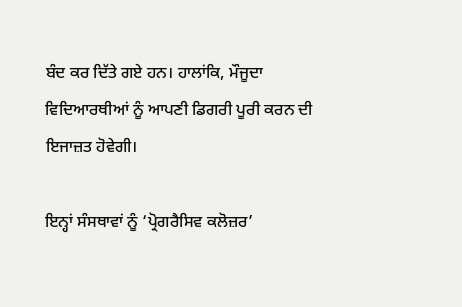ਬੰਦ ਕਰ ਦਿੱਤੇ ਗਏ ਹਨ। ਹਾਲਾਂਕਿ, ਮੌਜੂਦਾ ਵਿਦਿਆਰਥੀਆਂ ਨੂੰ ਆਪਣੀ ਡਿਗਰੀ ਪੂਰੀ ਕਰਨ ਦੀ ਇਜਾਜ਼ਤ ਹੋਵੇਗੀ।

ਇਨ੍ਹਾਂ ਸੰਸਥਾਵਾਂ ਨੂੰ ‘ਪ੍ਰੋਗਰੈਸਿਵ ਕਲੋਜ਼ਰ’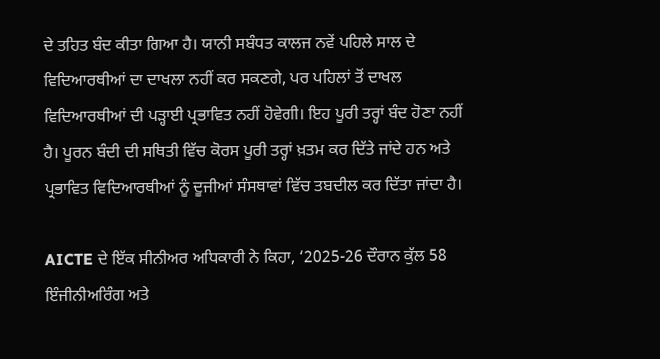ਦੇ ਤਹਿਤ ਬੰਦ ਕੀਤਾ ਗਿਆ ਹੈ। ਯਾਨੀ ਸਬੰਧਤ ਕਾਲਜ ਨਵੇਂ ਪਹਿਲੇ ਸਾਲ ਦੇ ਵਿਦਿਆਰਥੀਆਂ ਦਾ ਦਾਖਲਾ ਨਹੀਂ ਕਰ ਸਕਣਗੇ, ਪਰ ਪਹਿਲਾਂ ਤੋਂ ਦਾਖਲ ਵਿਦਿਆਰਥੀਆਂ ਦੀ ਪੜ੍ਹਾਈ ਪ੍ਰਭਾਵਿਤ ਨਹੀਂ ਹੋਵੇਗੀ। ਇਹ ਪੂਰੀ ਤਰ੍ਹਾਂ ਬੰਦ ਹੋਣਾ ਨਹੀਂ ਹੈ। ਪੂਰਨ ਬੰਦੀ ਦੀ ਸਥਿਤੀ ਵਿੱਚ ਕੋਰਸ ਪੂਰੀ ਤਰ੍ਹਾਂ ਖ਼ਤਮ ਕਰ ਦਿੱਤੇ ਜਾਂਦੇ ਹਨ ਅਤੇ ਪ੍ਰਭਾਵਿਤ ਵਿਦਿਆਰਥੀਆਂ ਨੂੰ ਦੂਜੀਆਂ ਸੰਸਥਾਵਾਂ ਵਿੱਚ ਤਬਦੀਲ ਕਰ ਦਿੱਤਾ ਜਾਂਦਾ ਹੈ।

AICTE ਦੇ ਇੱਕ ਸੀਨੀਅਰ ਅਧਿਕਾਰੀ ਨੇ ਕਿਹਾ, ‘2025-26 ਦੌਰਾਨ ਕੁੱਲ 58 ਇੰਜੀਨੀਅਰਿੰਗ ਅਤੇ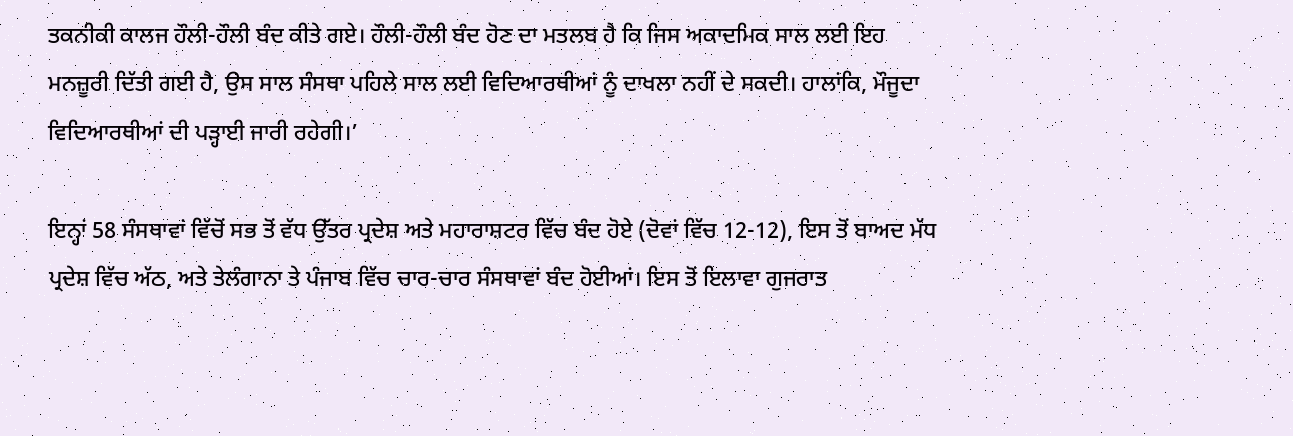ਤਕਨੀਕੀ ਕਾਲਜ ਹੌਲੀ-ਹੌਲੀ ਬੰਦ ਕੀਤੇ ਗਏ। ਹੌਲੀ-ਹੌਲੀ ਬੰਦ ਹੋਣ ਦਾ ਮਤਲਬ ਹੈ ਕਿ ਜਿਸ ਅਕਾਦਮਿਕ ਸਾਲ ਲਈ ਇਹ ਮਨਜ਼ੂਰੀ ਦਿੱਤੀ ਗਈ ਹੈ, ਉਸ ਸਾਲ ਸੰਸਥਾ ਪਹਿਲੇ ਸਾਲ ਲਈ ਵਿਦਿਆਰਥੀਆਂ ਨੂੰ ਦਾਖਲਾ ਨਹੀਂ ਦੇ ਸਕਦੀ। ਹਾਲਾਂਕਿ, ਮੌਜੂਦਾ ਵਿਦਿਆਰਥੀਆਂ ਦੀ ਪੜ੍ਹਾਈ ਜਾਰੀ ਰਹੇਗੀ।’

ਇਨ੍ਹਾਂ 58 ਸੰਸਥਾਵਾਂ ਵਿੱਚੋਂ ਸਭ ਤੋਂ ਵੱਧ ਉੱਤਰ ਪ੍ਰਦੇਸ਼ ਅਤੇ ਮਹਾਰਾਸ਼ਟਰ ਵਿੱਚ ਬੰਦ ਹੋਏ (ਦੋਵਾਂ ਵਿੱਚ 12-12), ਇਸ ਤੋਂ ਬਾਅਦ ਮੱਧ ਪ੍ਰਦੇਸ਼ ਵਿੱਚ ਅੱਠ, ਅਤੇ ਤੇਲੰਗਾਨਾ ਤੇ ਪੰਜਾਬ ਵਿੱਚ ਚਾਰ-ਚਾਰ ਸੰਸਥਾਵਾਂ ਬੰਦ ਹੋਈਆਂ। ਇਸ ਤੋਂ ਇਲਾਵਾ ਗੁਜਰਾਤ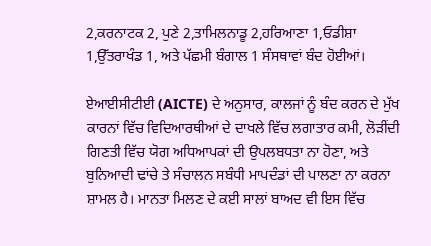2,ਕਰਨਾਟਕ 2, ਪੁਣੇ 2,ਤਾਮਿਲਨਾਡੂ 2,ਹਰਿਆਣਾ 1,ਓਡੀਸ਼ਾ 1,ਉੱਤਰਾਖੰਡ 1, ਅਤੇ ਪੱਛਮੀ ਬੰਗਾਲ 1 ਸੰਸਥਾਵਾਂ ਬੰਦ ਹੋਈਆਂ।

ਏਆਈਸੀਟੀਈ (AICTE) ਦੇ ਅਨੁਸਾਰ, ਕਾਲਜਾਂ ਨੂੰ ਬੰਦ ਕਰਨ ਦੇ ਮੁੱਖ ਕਾਰਨਾਂ ਵਿੱਚ ਵਿਦਿਆਰਥੀਆਂ ਦੇ ਦਾਖਲੇ ਵਿੱਚ ਲਗਾਤਾਰ ਕਮੀ, ਲੋੜੀਂਦੀ ਗਿਣਤੀ ਵਿੱਚ ਯੋਗ ਅਧਿਆਪਕਾਂ ਦੀ ਉਪਲਬਧਤਾ ਨਾ ਹੋਣਾ, ਅਤੇ ਬੁਨਿਆਦੀ ਢਾਂਚੇ ਤੇ ਸੰਚਾਲਨ ਸਬੰਧੀ ਮਾਪਦੰਡਾਂ ਦੀ ਪਾਲਣਾ ਨਾ ਕਰਨਾ ਸ਼ਾਮਲ ਹੈ। ਮਾਨਤਾ ਮਿਲਣ ਦੇ ਕਈ ਸਾਲਾਂ ਬਾਅਦ ਵੀ ਇਸ ਵਿੱਚ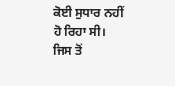ਕੋਈ ਸੁਧਾਰ ਨਹੀਂ ਹੋ ਰਿਹਾ ਸੀ। ਜਿਸ ਤੋਂ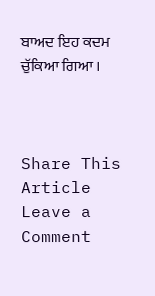ਬਾਅਦ ਇਹ ਕਦਮ ਚੁੱਕਿਆ ਗਿਆ ।



Share This Article
Leave a Comment